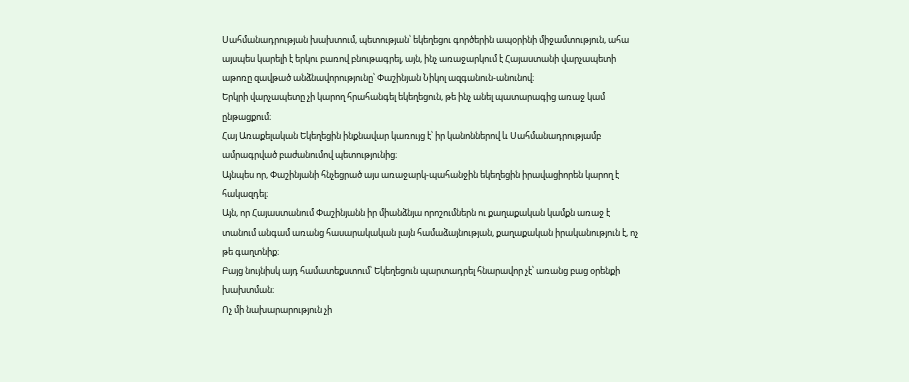Սահմանադրության խախտում, պետության՝ եկեղեցու գործերին ապօրինի միջամտություն, ահա այսպես կարելի է երկու բառով բնութագրել, այն, ինչ առաջարկում է Հայաստանի վարչապետի աթոռը զավթած անձնավորությունը՝ Փաշինյան Նիկոլ ազգանուն-անունով։
Երկրի վարչապետը չի կարող հրահանգել եկեղեցուն, թե ինչ անել պատարագից առաջ կամ ընթացքում։
Հայ Առաքելական Եկեղեցին ինքնավար կառույց է՝ իր կանոններով և Սահմանադրությամբ ամրագրված բաժանումով պետությունից։
Այնպես որ, Փաշինյանի հնչեցրած այս առաջարկ-պահանջին եկեղեցին իրավացիորեն կարող է հակազդել։
Այն, որ Հայաստանում Փաշինյանն իր միանձնյա որոշումներն ու քաղաքական կամքն առաջ է տանում անգամ առանց հասարակական լայն համաձայնության, քաղաքական իրականություն է, ոչ թե գաղտնիք։
Բայց նույնիսկ այդ համատեքստում՝ Եկեղեցուն պարտադրել հնարավոր չէ՝ առանց բաց օրենքի խախտման։
Ոչ մի նախարարություն չի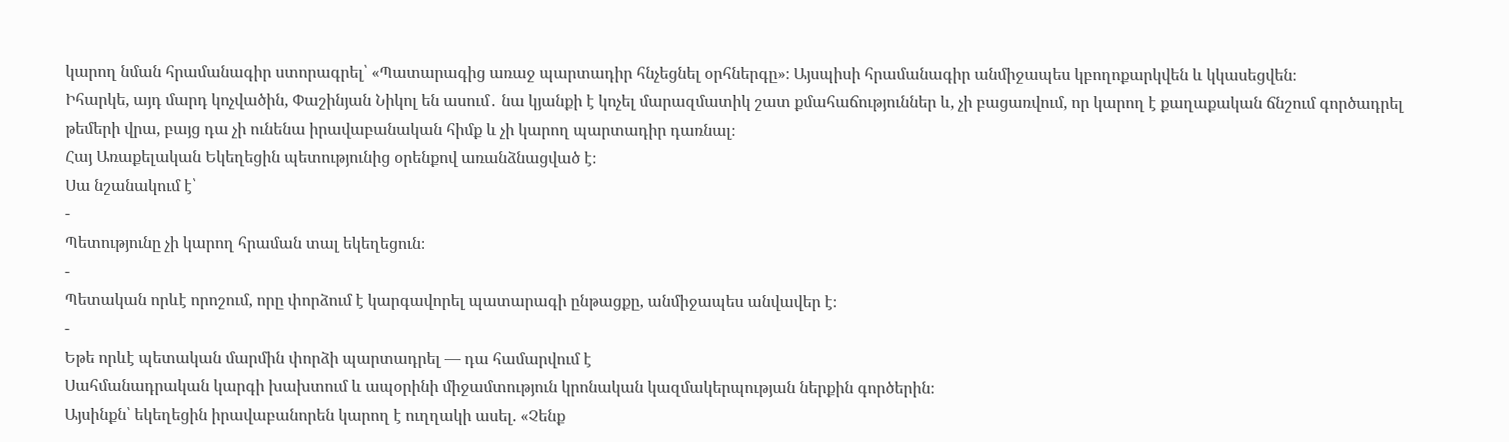կարող նման հրամանագիր ստորագրել՝ «Պատարագից առաջ պարտադիր հնչեցնել օրհներգը»։ Այսպիսի հրամանագիր անմիջապես կբողոքարկվեն և կկասեցվեն։
Իհարկե, այդ մարդ կոչվածին, Փաշինյան Նիկոլ են ասում․ նա կյանքի է կոչել մարազմատիկ շատ քմահաճություններ և, չի բացառվում, որ կարող է քաղաքական ճնշում գործադրել թեմերի վրա, բայց դա չի ունենա իրավաբանական հիմք և չի կարող պարտադիր դառնալ։
Հայ Առաքելական Եկեղեցին պետությունից օրենքով առանձնացված է։
Սա նշանակում է՝
-
Պետությունը չի կարող հրաման տալ եկեղեցուն։
-
Պետական որևէ որոշում, որը փորձում է կարգավորել պատարագի ընթացքը, անմիջապես անվավեր է։
-
Եթե որևէ պետական մարմին փորձի պարտադրել — դա համարվում է
Սահմանադրական կարգի խախտում և ապօրինի միջամտություն կրոնական կազմակերպության ներքին գործերին։
Այսինքն՝ եկեղեցին իրավաբանորեն կարող է ուղղակի ասել. «Չենք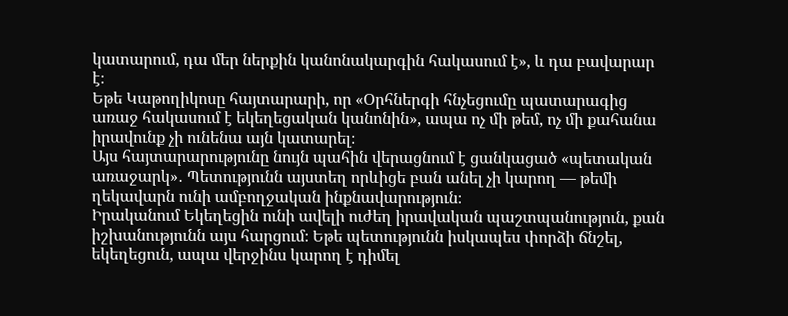կատարում, դա մեր ներքին կանոնակարգին հակասում է», և դա բավարար է։
Եթե Կաթողիկոսը հայտարարի, որ «Օրհներգի հնչեցումը պատարագից առաջ հակասում է եկեղեցական կանոնին», ապա ոչ մի թեմ, ոչ մի քահանա իրավունք չի ունենա այն կատարել։
Այս հայտարարությունը նույն պահին վերացնում է ցանկացած «պետական առաջարկ»․ Պետությունն այստեղ որևիցե բան անել չի կարող — թեմի ղեկավարն ունի ամբողջական ինքնավարություն։
Իրականում Եկեղեցին ունի ավելի ուժեղ իրավական պաշտպանություն, քան իշխանությունն այս հարցում։ Եթե պետությունն իսկապես փորձի ճնշել, եկեղեցուն, ապա վերջինս կարող է դիմել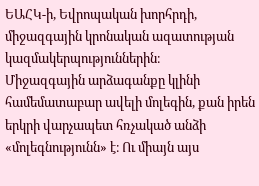ԵԱՀԿ-ի, Եվրոպական խորհրդի, միջազգային կրոնական ազատության կազմակերպություններին։
Միջազգային արձագանքը կլինի համեմատաբար ավելի մոլեգին, քան իրեն երկրի վարչապետ հռչակած անձի «մոլեգնությունն» է։ Ու միայն այս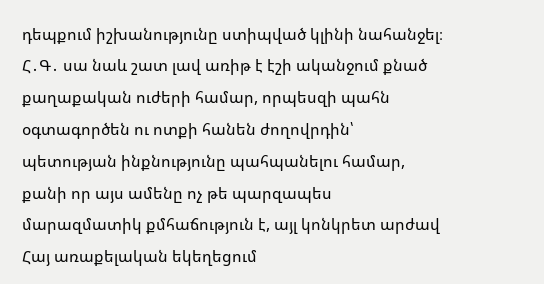դեպքում իշխանությունը ստիպված կլինի նահանջել։
Հ․Գ․ սա նաև շատ լավ առիթ է էշի ականջում քնած քաղաքական ուժերի համար, որպեսզի պահն օգտագործեն ու ոտքի հանեն ժողովրդին՝ պետության ինքնությունը պահպանելու համար, քանի որ այս ամենը ոչ թե պարզապես մարազմատիկ քմհաճություն է, այլ կոնկրետ արժավ Հայ առաքելական եկեղեցում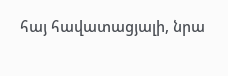հայ հավատացյալի, նրա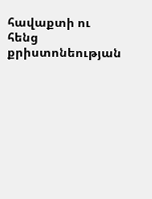հավաքտի ու հենց քրիստոնեության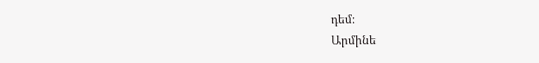դեմ։
Արմինե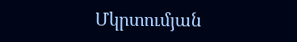Մկրտումյան